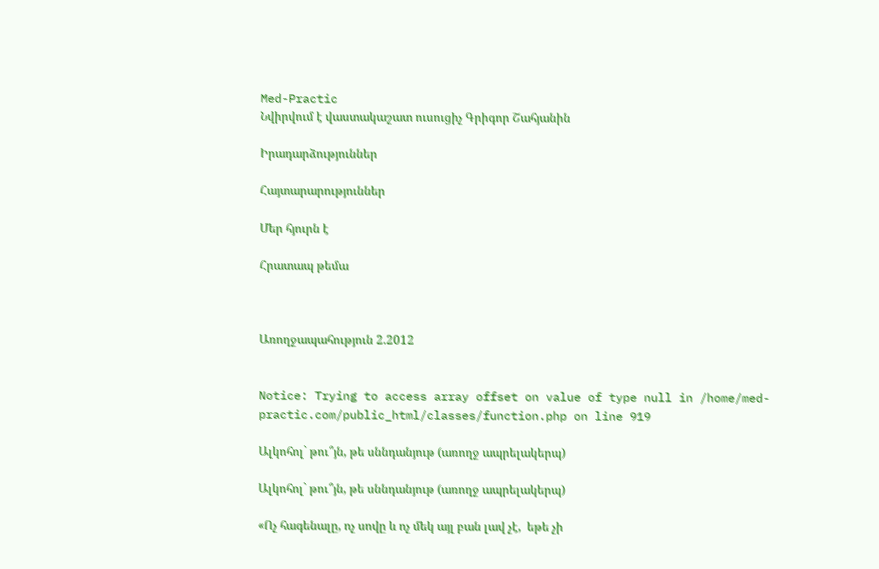Med-Practic
Նվիրվում է վաստակաշատ ուսուցիչ Գրիգոր Շահյանին

Իրադարձություններ

Հայտարարություններ

Մեր հյուրն է

Հրատապ թեմա



Առողջապահություն 2.2012


Notice: Trying to access array offset on value of type null in /home/med-practic.com/public_html/classes/function.php on line 919

Ալկոհոլ` թու՞յն, թե սննդանյութ (առողջ ապրելակերպ)

Ալկոհոլ` թու՞յն, թե սննդանյութ (առողջ ապրելակերպ)

«Ոչ հագենալը, ոչ սովը և ոչ մեկ այլ բան լավ չէ,  եթե չի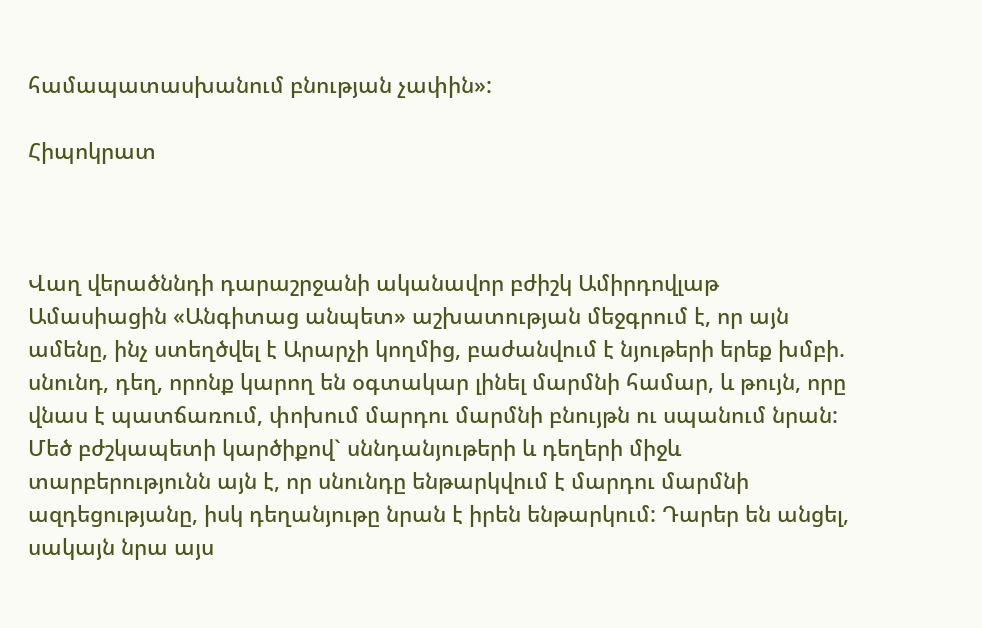համապատասխանում բնության չափին»:

Հիպոկրատ



Վաղ վերածննդի դարաշրջանի ականավոր բժիշկ Ամիրդովլաթ Ամասիացին «Անգիտաց անպետ» աշխատության մեջգրում է, որ այն ամենը, ինչ ստեղծվել է Արարչի կողմից, բաժանվում է նյութերի երեք խմբի. սնունդ, դեղ, որոնք կարող են օգտակար լինել մարմնի համար, և թույն, որը վնաս է պատճառում, փոխում մարդու մարմնի բնույթն ու սպանում նրան: Մեծ բժշկապետի կարծիքով` սննդանյութերի և դեղերի միջև տարբերությունն այն է, որ սնունդը ենթարկվում է մարդու մարմնի ազդեցությանը, իսկ դեղանյութը նրան է իրեն ենթարկում: Դարեր են անցել, սակայն նրա այս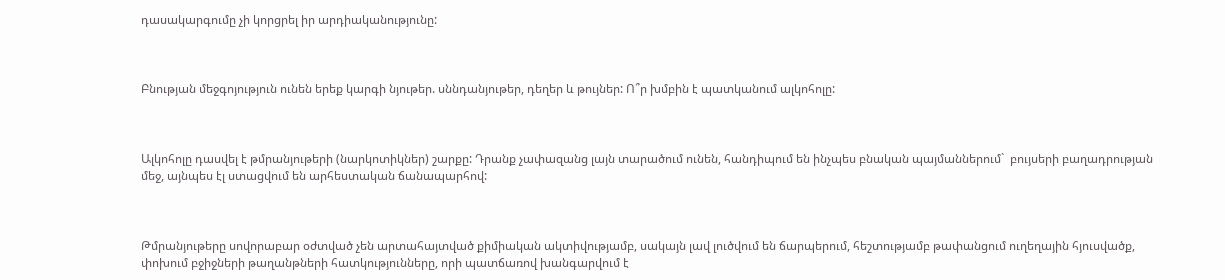դասակարգումը չի կորցրել իր արդիականությունը:



Բնության մեջգոյություն ունեն երեք կարգի նյութեր. սննդանյութեր, դեղեր և թույներ: Ո՞ր խմբին է պատկանում ալկոհոլը:



Ալկոհոլը դասվել է թմրանյութերի (նարկոտիկներ) շարքը: Դրանք չափազանց լայն տարածում ունեն, հանդիպում են ինչպես բնական պայմաններում`  բույսերի բաղադրության մեջ, այնպես էլ ստացվում են արհեստական ճանապարհով:



Թմրանյութերը սովորաբար օժտված չեն արտահայտված քիմիական ակտիվությամբ, սակայն լավ լուծվում են ճարպերում, հեշտությամբ թափանցում ուղեղային հյուսվածք, փոխում բջիջների թաղանթների հատկությունները, որի պատճառով խանգարվում է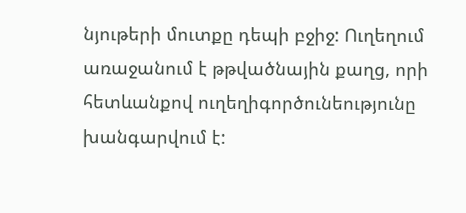նյութերի մուտքը դեպի բջիջ: Ուղեղում առաջանում է թթվածնային քաղց, որի հետևանքով ուղեղիգործունեությունը խանգարվում է: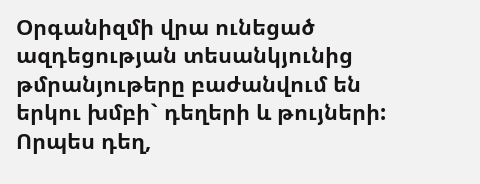Օրգանիզմի վրա ունեցած ազդեցության տեսանկյունից թմրանյութերը բաժանվում են երկու խմբի` դեղերի և թույների: Որպես դեղ,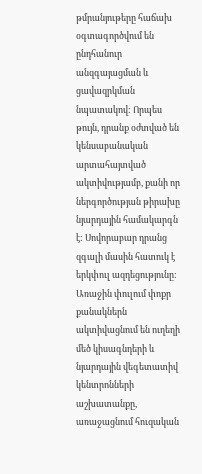թմրանյութերը հաճախ օգտագործվում են ընդհանուր անզգայացման և ցավազրկման նպատակով: Որպես թույն, դրանք օժտված են կենսաբանական արտահայտված ակտիվությամբ, քանի որ ներգործության թիրախը նյարդային համակարգն է: Սովորաբար դրանց զգալի մասին հատուկ է երկփուլ ազդեցությունը: Առաջին փուլում փոքր քանակներն ակտիվացնում են ուղեղի մեծ կիսագնդերի և նյարդային վեգետատիվ կենտրոնների աշխատանքը, առաջացնում հուզական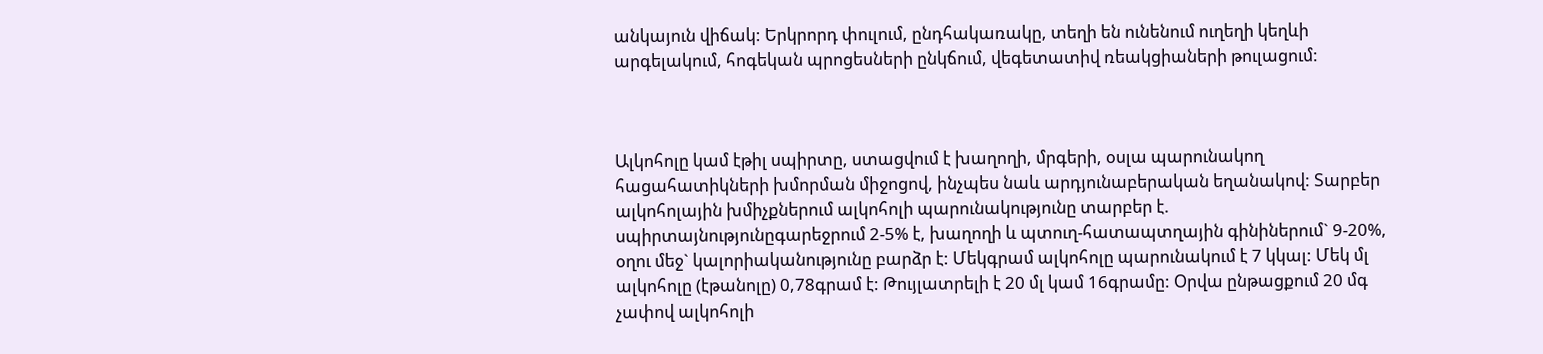անկայուն վիճակ: Երկրորդ փուլում, ընդհակառակը, տեղի են ունենում ուղեղի կեղևի արգելակում, հոգեկան պրոցեսների ընկճում, վեգետատիվ ռեակցիաների թուլացում:



Ալկոհոլը կամ էթիլ սպիրտը, ստացվում է խաղողի, մրգերի, օսլա պարունակող հացահատիկների խմորման միջոցով, ինչպես նաև արդյունաբերական եղանակով: Տարբեր ալկոհոլային խմիչքներում ալկոհոլի պարունակությունը տարբեր է. սպիրտայնությունըգարեջրում 2-5% է, խաղողի և պտուղ-հատապտղային գինիներում` 9-20%, օղու մեջ` կալորիականությունը բարձր է: Մեկգրամ ալկոհոլը պարունակում է 7 կկալ: Մեկ մլ ալկոհոլը (էթանոլը) 0,78գրամ է: Թույլատրելի է 20 մլ կամ 16գրամը: Օրվա ընթացքում 20 մգ չափով ալկոհոլի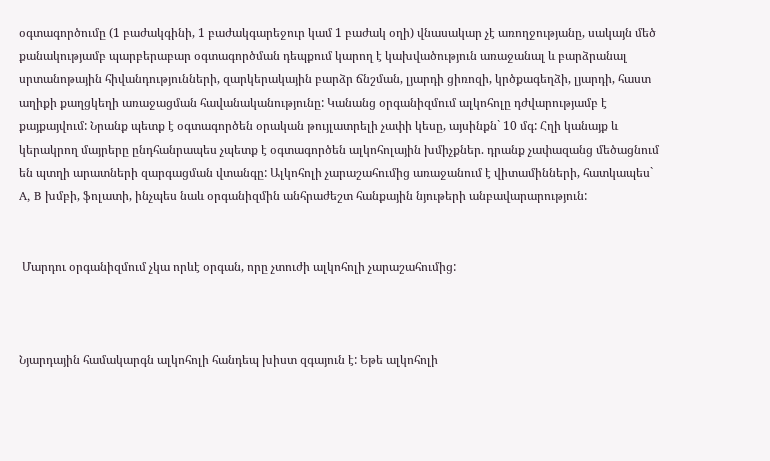օգտագործումը (1 բաժակգինի, 1 բաժակգարեջուր կամ 1 բաժակ օղի) վնասակար չէ առողջությանը, սակայն մեծ քանակությամբ պարբերաբար օգտագործման դեպքում կարող է կախվածություն առաջանալ և բարձրանալ սրտանոթային հիվանդությունների, զարկերակային բարձր ճնշման, լյարդի ցիռոզի, կրծքագեղձի, լյարդի, հաստ աղիքի քաղցկեղի առաջացման հավանականությունը: Կանանց օրգանիզմում ալկոհոլը դժվարությամբ է քայքայվում: Նրանք պետք է օգտագործեն օրական թույլատրելի չափի կեսը, այսինքն` 10 մգ: Հղի կանայք և կերակրող մայրերը ընդհանրապես չպետք է օգտագործեն ալկոհոլային խմիչքներ. դրանք չափազանց մեծացնում են պտղի արատների զարգացման վտանգը: Ալկոհոլի չարաշահումից առաջանում է վիտամինների, հատկապես` A, B խմբի, ֆոլատի, ինչպես նաև օրգանիզմին անհրաժեշտ հանքային նյութերի անբավարարություն:


 Մարդու օրգանիզմում չկա որևէ օրգան, որը չտուժի ալկոհոլի չարաշահումից:



Նյարդային համակարգն ալկոհոլի հանդեպ խիստ զգայուն է: Եթե ալկոհոլի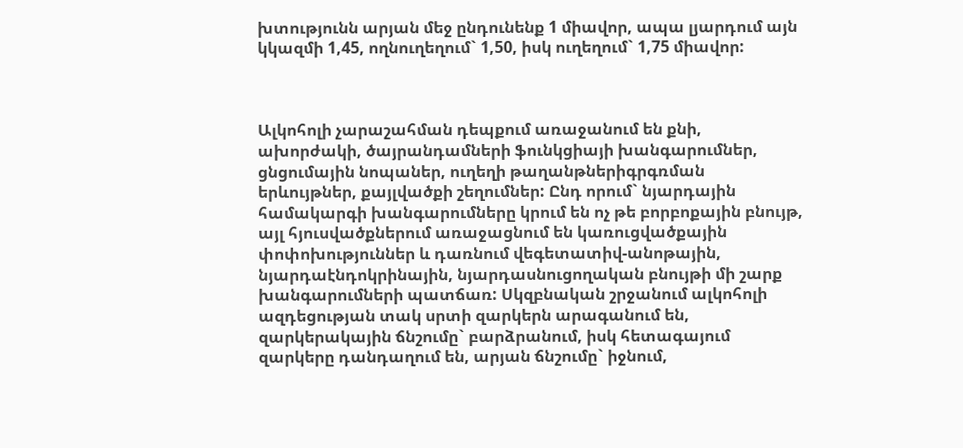խտությունն արյան մեջ ընդունենք 1 միավոր, ապա լյարդում այն կկազմի 1,45, ողնուղեղում` 1,50, իսկ ուղեղում` 1,75 միավոր:



Ալկոհոլի չարաշահման դեպքում առաջանում են քնի, ախորժակի, ծայրանդամների ֆունկցիայի խանգարումներ, ցնցումային նոպաներ, ուղեղի թաղանթներիգրգռման երևույթներ, քայլվածքի շեղումներ: Ընդ որում` նյարդային համակարգի խանգարումները կրում են ոչ թե բորբոքային բնույթ, այլ հյուսվածքներում առաջացնում են կառուցվածքային փոփոխություններ և դառնում վեգետատիվ-անոթային, նյարդաէնդոկրինային, նյարդասնուցողական բնույթի մի շարք խանգարումների պատճառ: Սկզբնական շրջանում ալկոհոլի ազդեցության տակ սրտի զարկերն արագանում են, զարկերակային ճնշումը` բարձրանում, իսկ հետագայում զարկերը դանդաղում են, արյան ճնշումը` իջնում,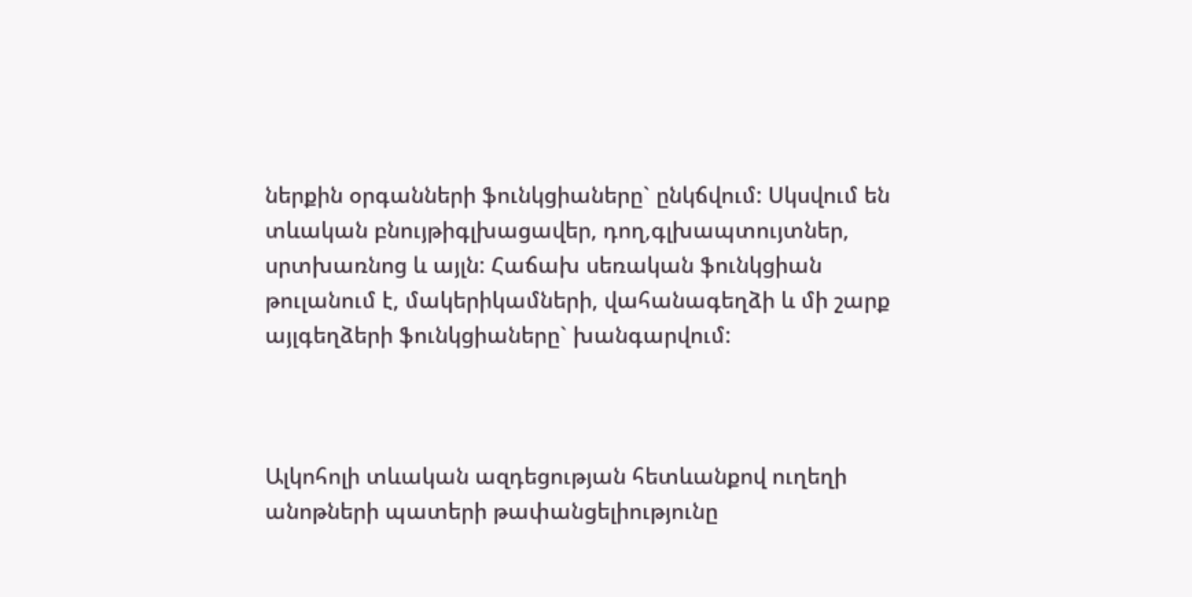ներքին օրգանների ֆունկցիաները` ընկճվում: Սկսվում են տևական բնույթիգլխացավեր, դող,գլխապտույտներ, սրտխառնոց և այլն: Հաճախ սեռական ֆունկցիան թուլանում է, մակերիկամների, վահանագեղձի և մի շարք այլգեղձերի ֆունկցիաները` խանգարվում:



Ալկոհոլի տևական ազդեցության հետևանքով ուղեղի անոթների պատերի թափանցելիությունը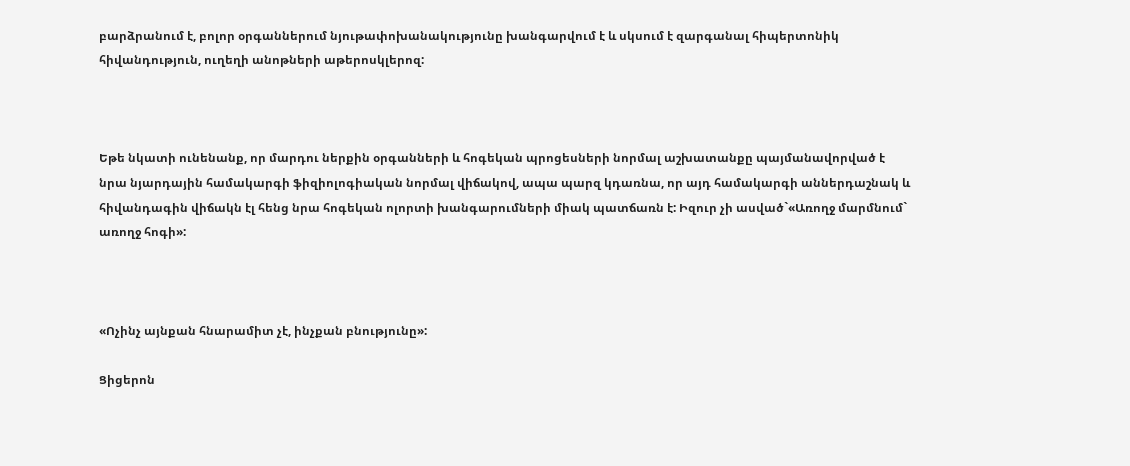բարձրանում է, բոլոր օրգաններում նյութափոխանակությունը խանգարվում է և սկսում է զարգանալ հիպերտոնիկ հիվանդություն, ուղեղի անոթների աթերոսկլերոզ:



Եթե նկատի ունենանք, որ մարդու ներքին օրգանների և հոգեկան պրոցեսների նորմալ աշխատանքը պայմանավորված է նրա նյարդային համակարգի ֆիզիոլոգիական նորմալ վիճակով, ապա պարզ կդառնա, որ այդ համակարգի աններդաշնակ և հիվանդագին վիճակն էլ հենց նրա հոգեկան ոլորտի խանգարումների միակ պատճառն է: Իզուր չի ասված`«Առողջ մարմնում` առողջ հոգի»:



«Ոչինչ այնքան հնարամիտ չէ, ինչքան բնությունը»:

Ցիցերոն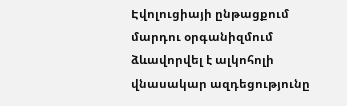Էվոլուցիայի ընթացքում մարդու օրգանիզմում ձևավորվել է ալկոհոլի վնասակար ազդեցությունը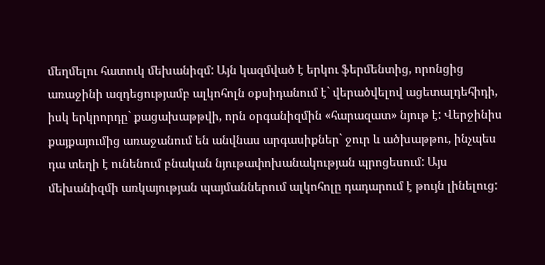մեղմելու հատուկ մեխանիզմ: Այն կազմված է երկու ֆերմենտից, որոնցից առաջինի ազդեցությամբ ալկոհոլն օքսիդանում է` վերածվելով ացետալդեհիդի, իսկ երկրորդը` քացախաթթվի, որն օրգանիզմին «հարազատ» նյութ է: Վերջինիս քայքայումից առաջանում են անվնաս արգասիքներ` ջուր և ածխաթթու, ինչպես դա տեղի է ունենում բնական նյութափոխանակության պրոցեսում: Այս մեխանիզմի առկայության պայմաններում ալկոհոլը դադարում է թույն լինելուց: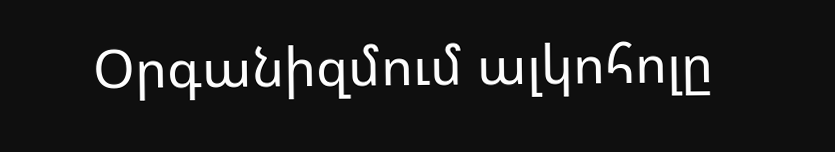Օրգանիզմում ալկոհոլը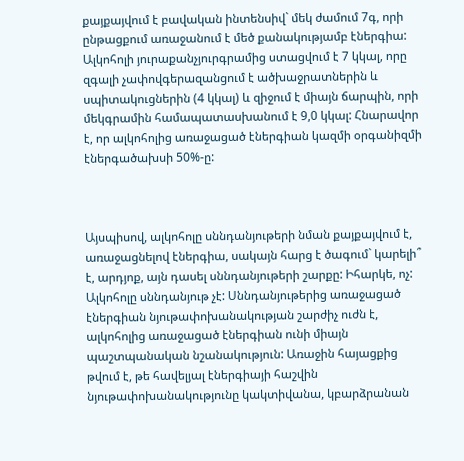քայքայվում է բավական ինտենսիվ` մեկ ժամում 7գ, որի ընթացքում առաջանում է մեծ քանակությամբ էներգիա: Ալկոհոլի յուրաքանչյուրգրամից ստացվում է 7 կկալ, որը զգալի չափովգերազանցում է ածխաջրատներին և սպիտակուցներին (4 կկալ) և զիջում է միայն ճարպին, որի մեկգրամին համապատասխանում է 9,0 կկալ: Հնարավոր է, որ ալկոհոլից առաջացած էներգիան կազմի օրգանիզմի էներգածախսի 50%-ը:



Այսպիսով, ալկոհոլը սննդանյութերի նման քայքայվում է, առաջացնելով էներգիա, սակայն հարց է ծագում` կարելի՞ է, արդյոք, այն դասել սննդանյութերի շարքը: Իհարկե, ոչ: Ալկոհոլը սննդանյութ չէ: Սննդանյութերից առաջացած էներգիան նյութափոխանակության շարժիչ ուժն է, ալկոհոլից առաջացած էներգիան ունի միայն պաշտպանական նշանակություն: Առաջին հայացքից թվում է, թե հավելյալ էներգիայի հաշվին նյութափոխանակությունը կակտիվանա, կբարձրանան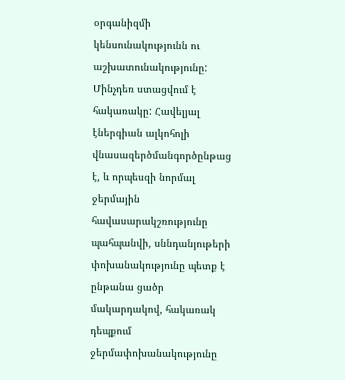օրգանիզմի կենսունակությունն ու աշխատունակությունը: Մինչդեռ ստացվում է հակառակը: Հավելյալ էներգիան ալկոհոլի վնասազերծմանգործընթաց է, և որպեսզի նորմալ ջերմային հավասարակշռությունը պահպանվի, սննդանյութերի փոխանակությունը պետք է ընթանա ցածր մակարդակով, հակառակ դեպքում ջերմափոխանակությունը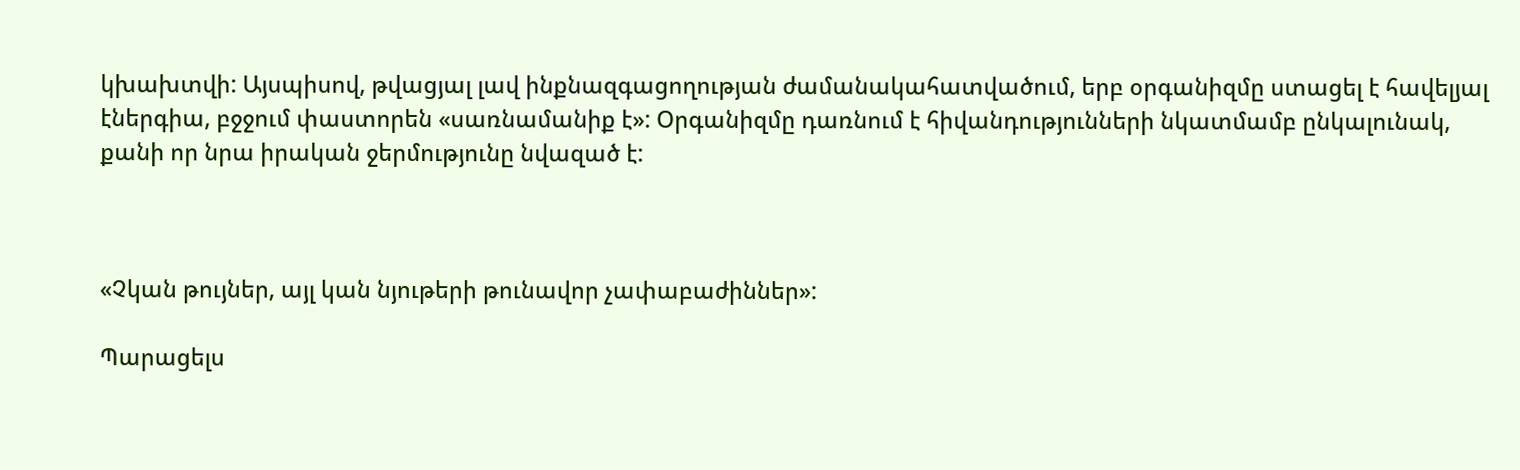կխախտվի: Այսպիսով, թվացյալ լավ ինքնազգացողության ժամանակահատվածում, երբ օրգանիզմը ստացել է հավելյալ էներգիա, բջջում փաստորեն «սառնամանիք է»: Օրգանիզմը դառնում է հիվանդությունների նկատմամբ ընկալունակ, քանի որ նրա իրական ջերմությունը նվազած է:



«Չկան թույներ, այլ կան նյութերի թունավոր չափաբաժիններ»:

Պարացելս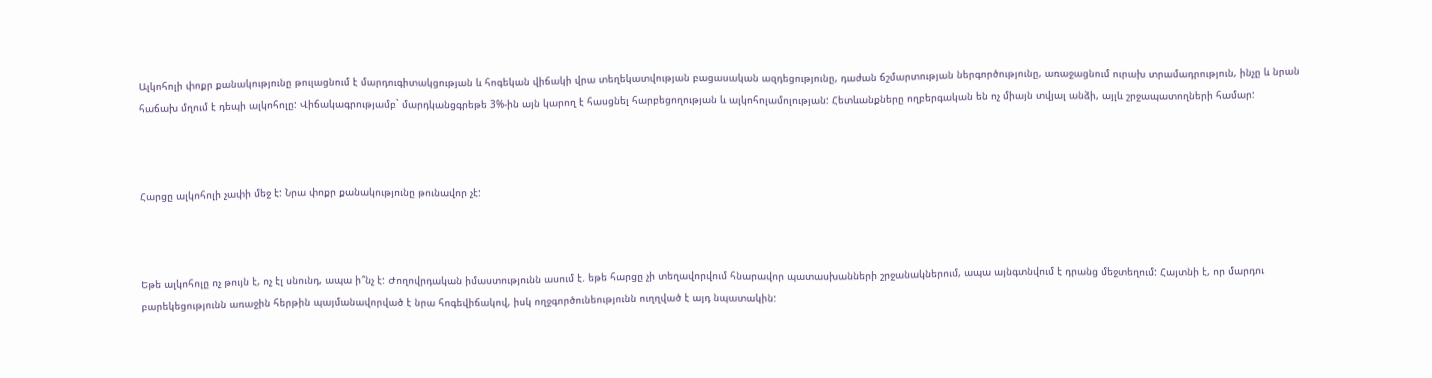Ալկոհոլի փոքր քանակությունը թուլացնում է մարդուգիտակցության և հոգեկան վիճակի վրա տեղեկատվության բացասական ազդեցությունը, դաժան ճշմարտության ներգործությունը, առաջացնում ուրախ տրամադրություն, ինչը և նրան հաճախ մղում է դեպի ալկոհոլը: Վիճակագրությամբ` մարդկանցգրեթե 3%-ին այն կարող է հասցնել հարբեցողության և ալկոհոլամոլության: Հետևանքները ողբերգական են ոչ միայն տվյալ անձի, այլև շրջապատողների համար:



Հարցը ալկոհոլի չափի մեջ է: Նրա փոքր քանակությունը թունավոր չէ:



Եթե ալկոհոլը ոչ թույն է, ոչ էլ սնունդ, ապա ի՞նչ է: Ժողովրդական իմաստությունն ասում է. եթե հարցը չի տեղավորվում հնարավոր պատասխանների շրջանակներում, ապա այնգտնվում է դրանց մեջտեղում: Հայտնի է, որ մարդու բարեկեցությունն առաջին հերթին պայմանավորված է նրա հոգեվիճակով, իսկ ողջգործունեությունն ուղղված է այդ նպատակին: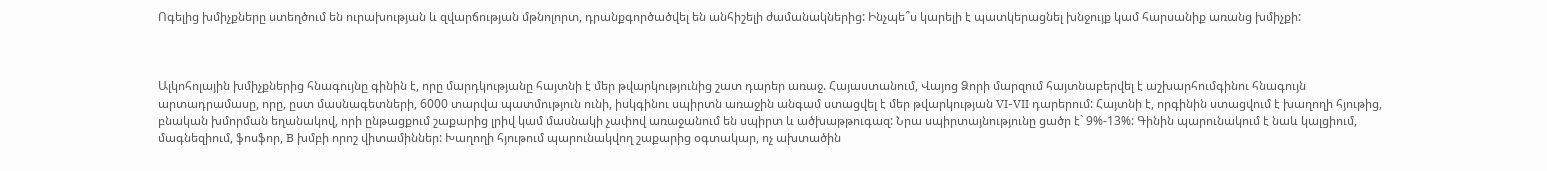Ոգելից խմիչքները ստեղծում են ուրախության և զվարճության մթնոլորտ, դրանքգործածվել են անհիշելի ժամանակներից: Ինչպե՞ս կարելի է պատկերացնել խնջույք կամ հարսանիք առանց խմիչքի:



Ալկոհոլային խմիչքներից հնագույնը գինին է, որը մարդկությանը հայտնի է մեր թվարկությունից շատ դարեր առաջ. Հայաստանում, Վայոց Ձորի մարզում հայտնաբերվել է աշխարհումգինու հնագույն արտադրամասը, որը, ըստ մասնագետների, 6000 տարվա պատմություն ունի, իսկգինու սպիրտն առաջին անգամ ստացվել է մեր թվարկության VI-VII դարերում: Հայտնի է, որգինին ստացվում է խաղողի հյութից, բնական խմորման եղանակով, որի ընթացքում շաքարից լրիվ կամ մասնակի չափով առաջանում են սպիրտ և ածխաթթուգազ: Նրա սպիրտայնությունը ցածր է` 9%-13%: Գինին պարունակում է նաև կալցիում, մագնեզիում, ֆոսֆոր, B խմբի որոշ վիտամիններ: Խաղողի հյութում պարունակվող շաքարից օգտակար, ոչ ախտածին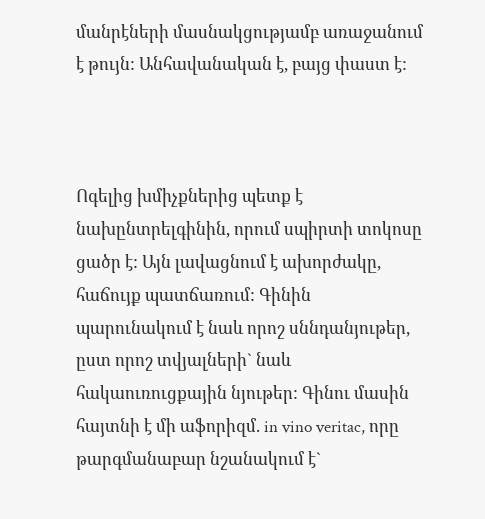մանրէների մասնակցությամբ առաջանում է թույն: Անհավանական է, բայց փաստ է:



Ոգելից խմիչքներից պետք է նախընտրելգինին, որում սպիրտի տոկոսը ցածր է: Այն լավացնում է ախորժակը, հաճույք պատճառում: Գինին պարունակում է նաև որոշ սննդանյութեր, ըստ որոշ տվյալների` նաև հակաուռուցքային նյութեր: Գինու մասին հայտնի է մի աֆորիզմ. in vino veritac, որը թարգմանաբար նշանակում է`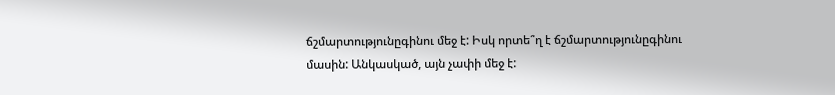ճշմարտությունըգինու մեջ է: Իսկ որտե՞ղ է ճշմարտությունըգինու մասին: Անկասկած, այն չափի մեջ է: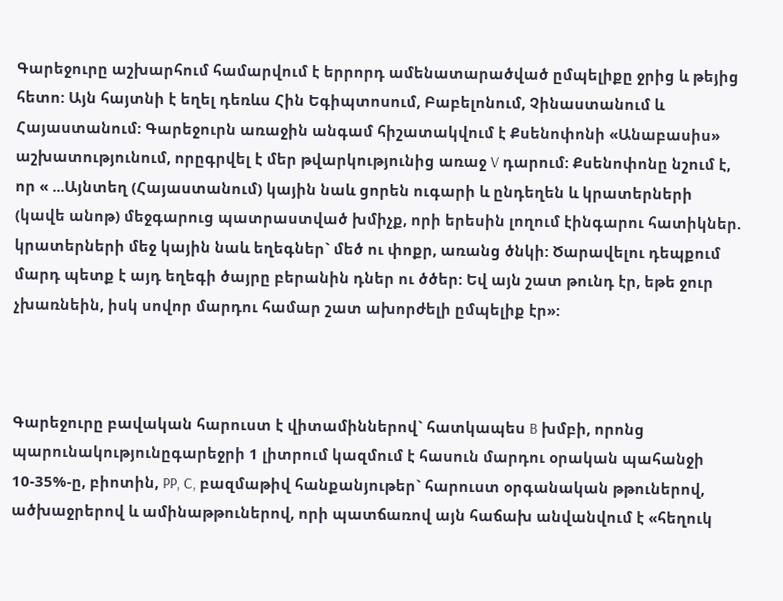Գարեջուրը աշխարհում համարվում է երրորդ ամենատարածված ըմպելիքը ջրից և թեյից հետո: Այն հայտնի է եղել դեռևս Հին Եգիպտոսում, Բաբելոնում, Չինաստանում և Հայաստանում: Գարեջուրն առաջին անգամ հիշատակվում է Քսենոփոնի «Անաբասիս» աշխատությունում, որըգրվել է մեր թվարկությունից առաջ V դարում: Քսենոփոնը նշում է, որ « ...Այնտեղ (Հայաստանում) կային նաև ցորեն ուգարի և ընդեղեն և կրատերների (կավե անոթ) մեջգարուց պատրաստված խմիչք, որի երեսին լողում էինգարու հատիկներ. կրատերների մեջ կային նաև եղեգներ` մեծ ու փոքր, առանց ծնկի: Ծարավելու դեպքում մարդ պետք է այդ եղեգի ծայրը բերանին դներ ու ծծեր: Եվ այն շատ թունդ էր, եթե ջուր չխառնեին, իսկ սովոր մարդու համար շատ ախորժելի ըմպելիք էր»:



Գարեջուրը բավական հարուստ է վիտամիններով` հատկապես B խմբի, որոնց պարունակությունըգարեջրի 1 լիտրում կազմում է հասուն մարդու օրական պահանջի 10-35%-ը, բիոտին, PP, C, բազմաթիվ հանքանյութեր` հարուստ օրգանական թթուներով, ածխաջրերով և ամինաթթուներով, որի պատճառով այն հաճախ անվանվում է «հեղուկ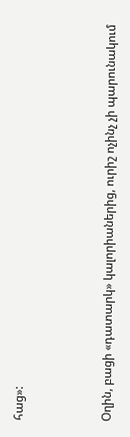հաց»:



Օղին, բացի «դատարկ» կալորիաներից, ուրիշ ոչինչ չի պարունակում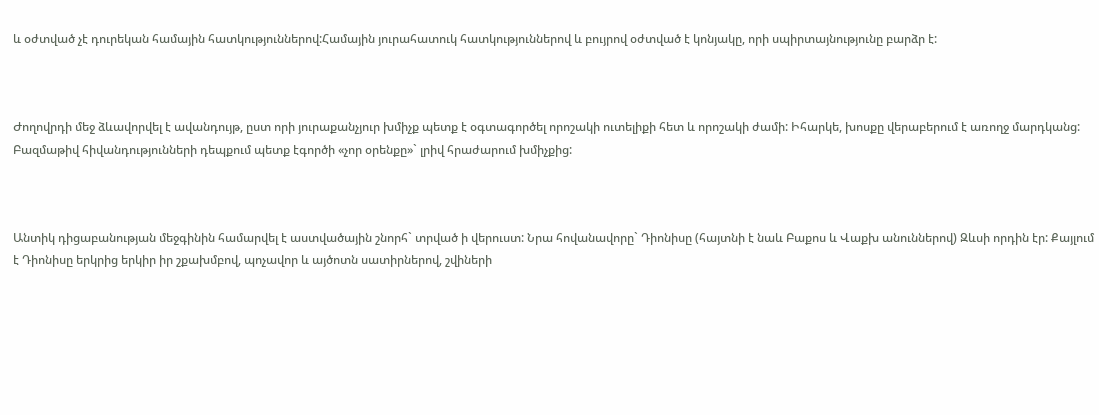և օժտված չէ դուրեկան համային հատկություններով:Համային յուրահատուկ հատկություններով և բույրով օժտված է կոնյակը, որի սպիրտայնությունը բարձր է:



Ժողովրդի մեջ ձևավորվել է ավանդույթ, ըստ որի յուրաքանչյուր խմիչք պետք է օգտագործել որոշակի ուտելիքի հետ և որոշակի ժամի: Իհարկե, խոսքը վերաբերում է առողջ մարդկանց: Բազմաթիվ հիվանդությունների դեպքում պետք էգործի «չոր օրենքը»` լրիվ հրաժարում խմիչքից:



Անտիկ դիցաբանության մեջգինին համարվել է աստվածային շնորհ` տրված ի վերուստ: Նրա հովանավորը` Դիոնիսը (հայտնի է նաև Բաքոս և Վաքխ անուններով) Զևսի որդին էր: Քայլում է Դիոնիսը երկրից երկիր իր շքախմբով, պոչավոր և այծոտն սատիրներով, շվիների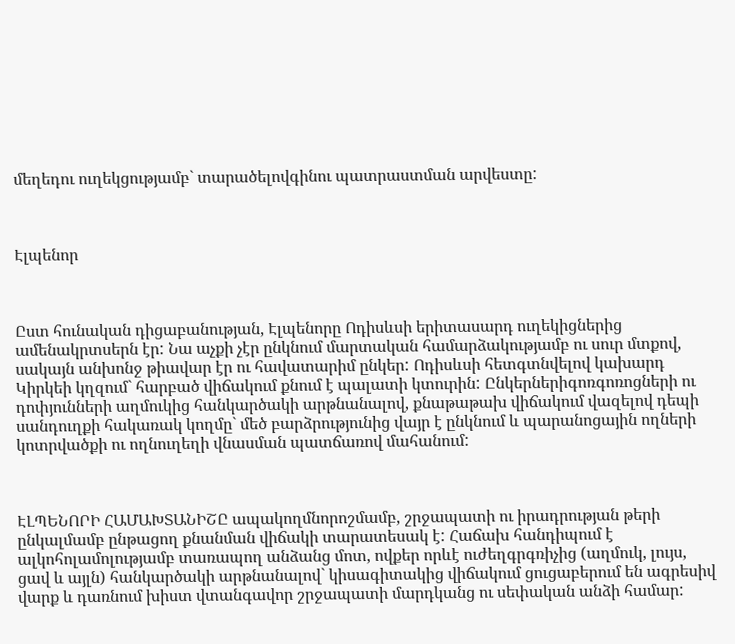մեղեդու ուղեկցությամբ` տարածելովգինու պատրաստման արվեստը:



Էլպենոր



Ըստ հունական դիցաբանության, Էլպենորը Ոդիսևսի երիտասարդ ուղեկիցներից ամենակրտսերն էր: Նա աչքի չէր ընկնում մարտական համարձակությամբ ու սուր մտքով, սակայն անխոնջ թիավար էր ու հավատարիմ ընկեր: Ոդիսևսի հետգտնվելով կախարդ Կիրկեի կղզում` հարբած վիճակում քնում է պալատի կտուրին: Ընկերներիգոռգոռոցների ու դոփյունների աղմուկից հանկարծակի արթնանալով, քնաթաթախ վիճակում վազելով դեպի սանդուղքի հակառակ կողմը` մեծ բարձրությունից վայր է ընկնում և պարանոցային ողների կոտրվածքի ու ողնուղեղի վնասման պատճառով մահանում:



ԷԼՊԵՆՈՐԻ ՀԱՄԱԽՏԱՆԻՇԸ ապակողմնորոշմամբ, շրջապատի ու իրադրության թերի ընկալմամբ ընթացող քնանման վիճակի տարատեսակ է: Հաճախ հանդիպում է ալկոհոլամոլությամբ տառապող անձանց մոտ, ովքեր որևէ ուժեղգրգռիչից (աղմուկ, լույս, ցավ և այլն) հանկարծակի արթնանալով` կիսագիտակից վիճակում ցուցաբերում են ագրեսիվ վարք և դառնում խիստ վտանգավոր շրջապատի մարդկանց ու սեփական անձի համար: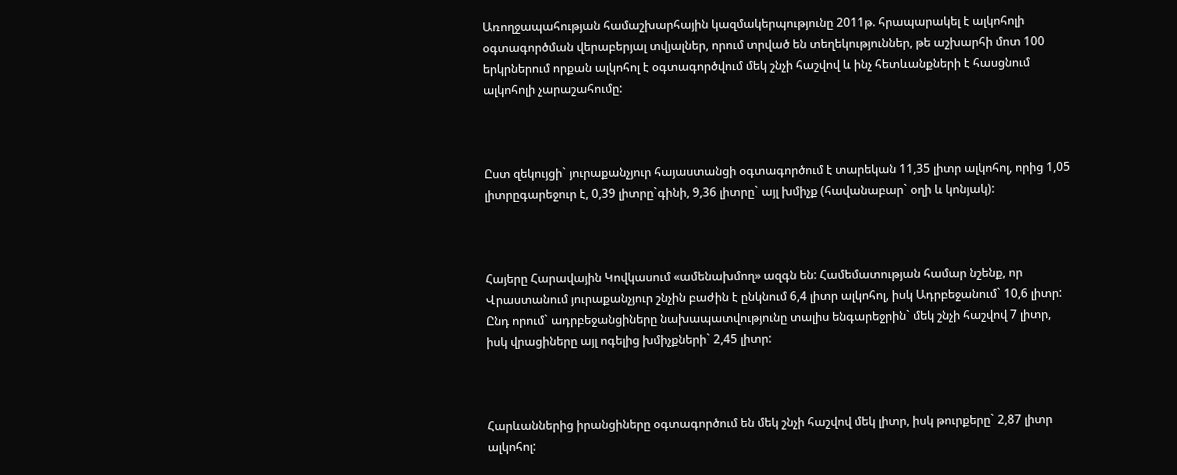Առողջապահության համաշխարհային կազմակերպությունը 2011թ. հրապարակել է ալկոհոլի օգտագործման վերաբերյալ տվյալներ, որում տրված են տեղեկություններ, թե աշխարհի մոտ 100 երկրներում որքան ալկոհոլ է օգտագործվում մեկ շնչի հաշվով և ինչ հետևանքների է հասցնում ալկոհոլի չարաշահումը:



Ըստ զեկույցի` յուրաքանչյուր հայաստանցի օգտագործում է տարեկան 11,35 լիտր ալկոհոլ, որից 1,05 լիտրըգարեջուր է, 0,39 լիտրը`գինի, 9,36 լիտրը` այլ խմիչք (հավանաբար` օղի և կոնյակ):



Հայերը Հարավային Կովկասում «ամենախմող» ազգն են: Համեմատության համար նշենք, որ Վրաստանում յուրաքանչյուր շնչին բաժին է ընկնում 6,4 լիտր ալկոհոլ, իսկ Ադրբեջանում` 10,6 լիտր: Ընդ որում` ադրբեջանցիները նախապատվությունը տալիս ենգարեջրին` մեկ շնչի հաշվով 7 լիտր, իսկ վրացիները այլ ոգելից խմիչքների` 2,45 լիտր:



Հարևաններից իրանցիները օգտագործում են մեկ շնչի հաշվով մեկ լիտր, իսկ թուրքերը` 2,87 լիտր ալկոհոլ: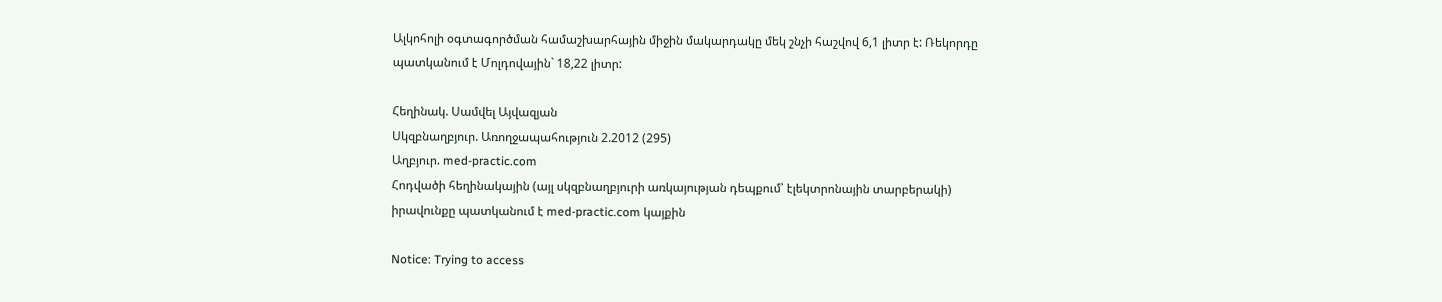Ալկոհոլի օգտագործման համաշխարհային միջին մակարդակը մեկ շնչի հաշվով 6,1 լիտր է: Ռեկորդը պատկանում է Մոլդովային` 18,22 լիտր:

Հեղինակ. Սամվել Այվազյան
Սկզբնաղբյուր. Առողջապահություն 2.2012 (295)
Աղբյուր. med-practic.com
Հոդվածի հեղինակային (այլ սկզբնաղբյուրի առկայության դեպքում՝ էլեկտրոնային տարբերակի) իրավունքը պատկանում է med-practic.com կայքին

Notice: Trying to access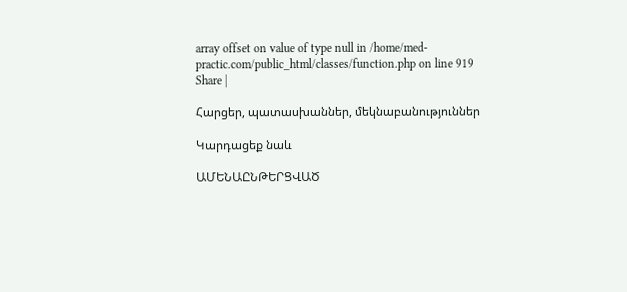array offset on value of type null in /home/med-practic.com/public_html/classes/function.php on line 919
Share |

Հարցեր, պատասխաններ, մեկնաբանություններ

Կարդացեք նաև

ԱՄԵՆԱԸՆԹԵՐՑՎԱԾ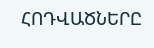ՀՈԴՎԱԾՆԵՐԸ